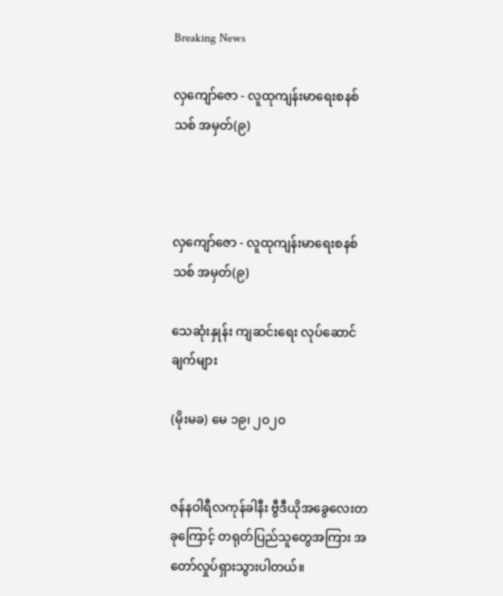Breaking News

လှကျော်ဇော - လူထုကျန်းမာရေးစနစ်သစ် အမှတ်(၉)



လှကျော်ဇော - လူထုကျန်းမာရေးစနစ်သစ် အမှတ်(၉)

သေဆုံးနှုန်း ကျဆင်းရေး လုပ်ဆောင်ချက်များ

(မိုးမခ) မေ ၁၉၊ ၂၀၂၀


ဇန်နဝါရီလကုန်ခါနီး ဗွီဒီယိုအခွေလေးတခုကြောင့် တရုတ်ပြည်သူတွေအကြား အတော်လှုပ်ရှားသွားပါတယ်။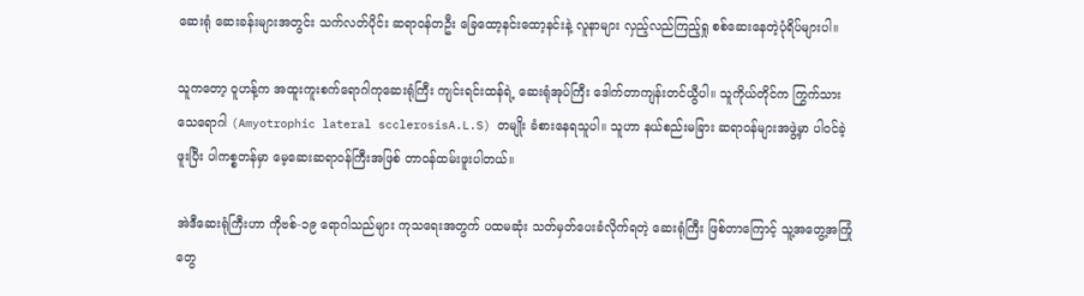ဆေးရုံ ဆေးခန်းများအတွင်း သက်လတ်ပိုင်း ဆရာဝန်တဦး ခြေထော့နင်းထော့နင်းနဲ့ လူနာများ လှည့်လည်ကြည့်ရှု စစ်ဆေးနေတဲ့ပုံရိပ်များပါ။

သူကတော့ ဝူဟန့်က အထူးကူးစက်ရောဂါကုဆေးရုံကြီး ကျင်းရင်းထန်ရဲ့ ဆေးရုံအုပ်ကြီး ဒေါက်တာကျန်းတင်ယွီပါ။ သူကိုယ်တိုင်က ကြွက်သားသေရောဂါ (Amyotrophic lateral scclerosisA.L.S) တမျိုး ခံစားနေရသူပါ။ သူဟာ နယ်စည်းမခြား ဆရာဝန်များအဖွဲ့မှာ ပါဝင်ခဲ့ဖူးပြီး ပါကစ္စတန်မှာ မေ့ဆေးဆရာဝန်ကြီးအဖြစ် တာဝန်ထမ်းဖူးပါတယ်။

အဲဒီဆေးရုံကြီးဟာ ကိုဗစ်-၁၉ ရောဂါသည်များ ကုသရေးအတွက် ပထမဆုံး သတ်မှတ်ပေးခံလိုက်ရတဲ့ ဆေးရုံကြီး ဖြစ်တာကြောင့် သူ့အတွေ့အကြုံတွေ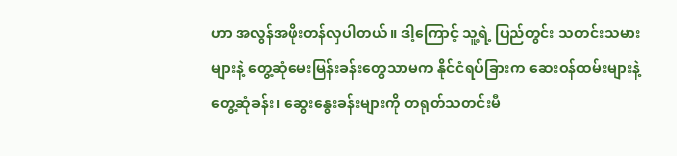ဟာ အလွန်အဖိုးတန်လှပါတယ်။ ဒါ့ကြောင့် သူ့ရဲ့ ပြည်တွင်း သတင်းသမားများနဲ့ တွေ့ဆုံမေးမြန်းခန်းတွေသာမက နိုင်ငံရပ်ခြားက ဆေးဝန်ထမ်းများနဲ့ တွေ့ဆုံခန်း၊ ဆွေးနွေးခန်းများကို တရုတ်သတင်းမီ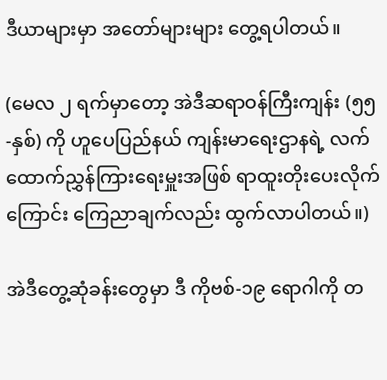ဒီယာများမှာ အတော်များများ တွေ့ရပါတယ်။

(မေလ ၂ ရက်မှာတော့ အဲဒီဆရာဝန်ကြီးကျန်း (၅၅-နှစ်) ကို ဟူပေပြည်နယ် ကျန်းမာရေးဌာနရဲ့ လက်ထောက်ညွှန်ကြားရေးမှူးအဖြစ် ရာထူးတိုးပေးလိုက်ကြောင်း ကြေညာချက်လည်း ထွက်လာပါတယ်။)

အဲဒီတွေ့ဆုံခန်းတွေမှာ ဒီ ကိုဗစ်-၁၉ ရောဂါကို တ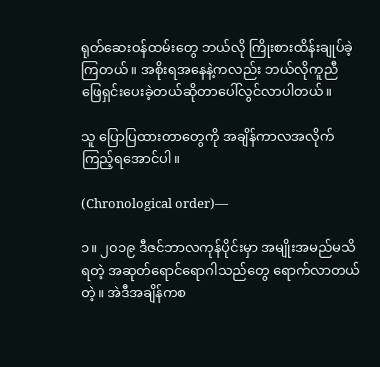ရုတ်ဆေးဝန်ထမ်းတွေ ဘယ်လို ကြိုးစားထိန်းချုပ်ခဲ့ကြတယ်။ အစိုးရအနေနဲ့ကလည်း ဘယ်လိုကူညီ ဖြေရှင်းပေးခဲ့တယ်ဆိုတာပေါ်လွင်လာပါတယ်။

သူ ပြောပြထားတာတွေကို အချိန်ကာလအလိုက် ကြည့်ရအောင်ပါ။

(Chronological order)—

၁။ ၂၀၁၉ ဒီဇင်ဘာလကုန်ပိုင်းမှာ အမျိုးအမည်မသိရတဲ့ အဆုတ်ရောင်ရောဂါသည်တွေ ရောက်လာတယ်တဲ့။ အဲဒီအချိန်ကစ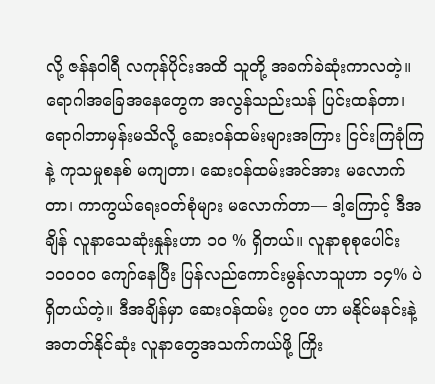လို့ ဇန်နဝါရီ လကုန်ပိုင်းအထိ သူတို့ အခက်ခဲဆုံးကာလတဲ့။ ရောဂါအခြေအနေတွေက အလွန်သည်းသန် ပြင်းထန်တာ၊ ရောဂါဘာမှန်းမသိလို့ ဆေးဝန်ထမ်းများအကြား ငြင်းကြခုံကြနဲ့ ကုသမှုစနစ် မကျတာ၊ ဆေးဝန်ထမ်းအင်အား မလောက်တာ၊ ကာကွယ်ရေးဝတ်စုံများ မလောက်တာ— ဒါ့ကြောင့် ဒီအချိန် လူနာသေဆုံးနှုန်းဟာ ၁၀ % ရှိတယ်။ လူနာစုစုပေါင်း ၁၀၀၀၀ ကျော်နေပြီး ပြန်လည်ကောင်းမွန်လာသူဟာ ၁၄% ပဲ ရှိတယ်တဲ့။ ဒီအချိန်မှာ ဆေးဝန်ထမ်း ၇၀၀ ဟာ မနိုင်မနင်းနဲ့ အတတ်နိုင်ဆုံး လူနာတွေအသက်ကယ်ဖို့ ကြိုး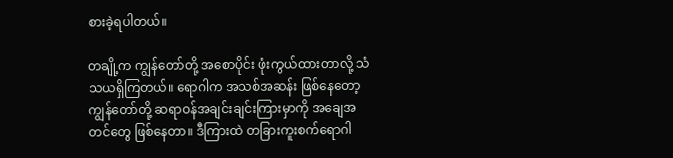စားခဲ့ရပါတယ်။

တချို့က ကျွန်တော်တို့ အစောပိုင်း ဖုံးကွယ်ထားတာလို့ သံသယရှိကြတယ်။ ရောဂါက အသစ်အဆန်း ဖြစ်နေတော့ ကျွန်တော်တို့ ဆရာဝန်အချင်းချင်းကြားမှာကို အချေအတင်တွေ ဖြစ်နေတာ။ ဒီကြားထဲ တခြားကူးစက်ရောဂါ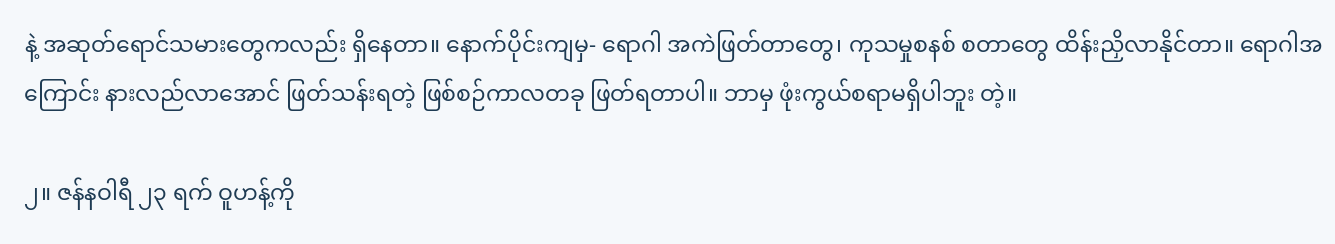နဲ့ အဆုတ်ရောင်သမားတွေကလည်း ရှိနေတာ။ နောက်ပိုင်းကျမှ- ရောဂါ အကဲဖြတ်တာတွေ၊ ကုသမှုစနစ် စတာတွေ ထိန်းညှိလာနိုင်တာ။ ရောဂါအကြောင်း နားလည်လာအောင် ဖြတ်သန်းရတဲ့ ဖြစ်စဉ်ကာလတခု ဖြတ်ရတာပါ။ ဘာမှ ဖုံးကွယ်စရာမရှိပါဘူး တဲ့။

၂။ ဇန်နဝါရီ ၂၃ ရက် ဝူဟန့်ကို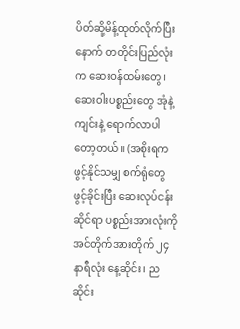ပိတ်ဆို့မိန့်ထုတ်လိုက်ပြီးနောက် တတိုင်းပြည်လုံးက ဆေးဝန်ထမ်းတွေ၊ ဆေးဝါးပစ္စည်းတွေ အုံနဲ့ကျင်းနဲ့ ရောက်လာပါတော့တယ်။ (အစိုးရက ဖွင့်နိုင်သမျှ စက်ရုံတွေ ဖွင့်ခိုင်းပြီး ဆေးလုပ်ငန်းဆိုင်ရာ ပစ္စည်းအားလုံးကို အင်တိုက်အားတိုက် ၂၄ နာရီလုံး နေ့ဆိုင်း၊ ညဆိုင်း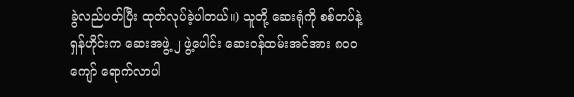ခွဲလည်ပတ်ပြီး ထုတ်လုပ်ခဲ့ပါတယ်။) သူတို့ ဆေးရုံကို စစ်တပ်နဲ့ ရှန်ဟိုင်းက ဆေးအဖွဲ့ ၂ ဖွဲ့ပေါင်း ဆေးဝန်ထမ်းအင်အား ၈၀၀ ကျော် ရောက်လာပါ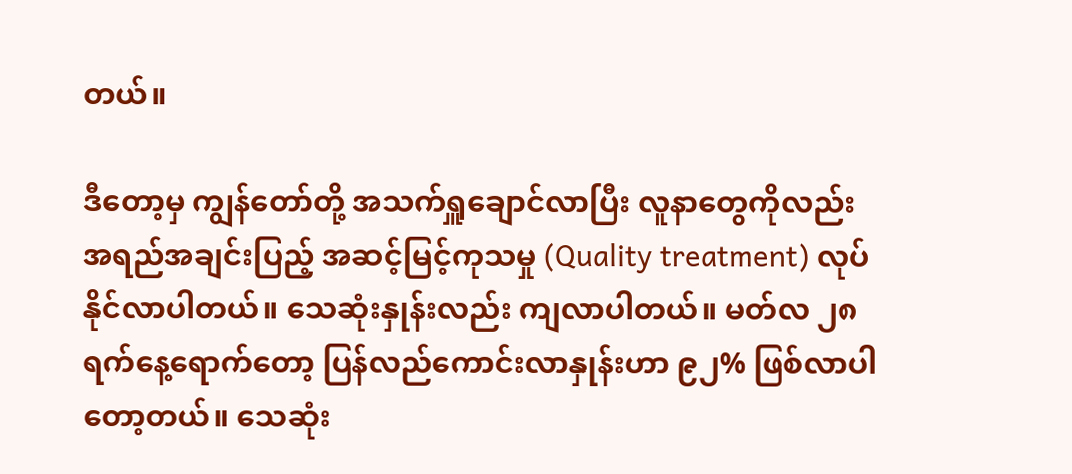တယ်။

ဒီတော့မှ ကျွန်တော်တို့ အသက်ရှူချောင်လာပြီး လူနာတွေကိုလည်း အရည်အချင်းပြည့် အဆင့်မြင့်ကုသမှု (Quality treatment) လုပ်နိုင်လာပါတယ်။ သေဆုံးနှုန်းလည်း ကျလာပါတယ်။ မတ်လ ၂၈ ရက်နေ့ရောက်တော့ ပြန်လည်ကောင်းလာနှုန်းဟာ ၉၂% ဖြစ်လာပါတော့တယ်။ သေဆုံး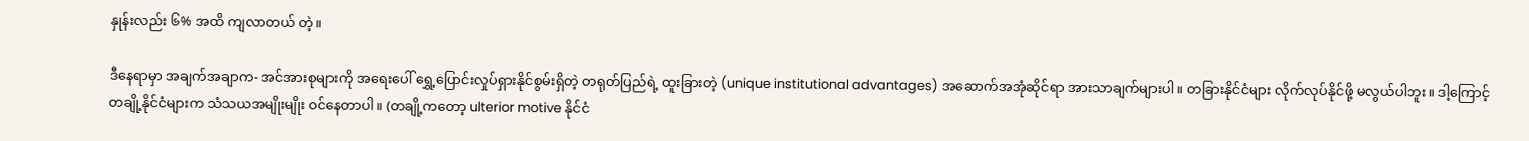နှုန်းလည်း ၆% အထိ ကျလာတယ် တဲ့။

ဒီနေရာမှာ အချက်အချာက- အင်အားစုများကို အရေးပေါ် ရွှေ့ပြောင်းလှုပ်ရှားနိုင်စွမ်းရှိတဲ့ တရုတ်ပြည်ရဲ့ ထူးခြားတဲ့ (unique institutional advantages) အဆောက်အအုံဆိုင်ရာ အားသာချက်များပါ။ တခြားနိုင်ငံများ လိုက်လုပ်နိုင်ဖို့ မလွယ်ပါဘူး။ ဒါ့ကြောင့် တချို့နိုင်ငံများက သံသယအမျိုးမျိုး ဝင်နေတာပါ။ (တချို့ကတော့ ulterior motive နိုင်ငံ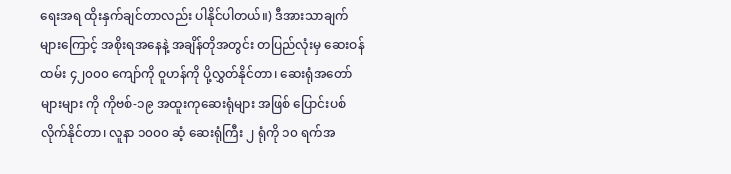ရေးအရ ထိုးနှက်ချင်တာလည်း ပါနိုင်ပါတယ်။) ဒီအားသာချက်များကြောင့် အစိုးရအနေနဲ့ အချိန်တိုအတွင်း တပြည်လုံးမှ ဆေးဝန်ထမ်း ၄၂၀၀၀ ကျော်ကို ဝူဟန်ကို ပို့လွှတ်နိုင်တာ၊ ဆေးရုံအတော်များများ ကို ကိုဗစ်-၁၉ အထူးကုဆေးရုံများ အဖြစ် ပြောင်းပစ်လိုက်နိုင်တာ၊ လူနာ ၁၀၀၀ ဆံ့ ဆေးရုံကြီး ၂ ရုံကို ၁၀ ရက်အ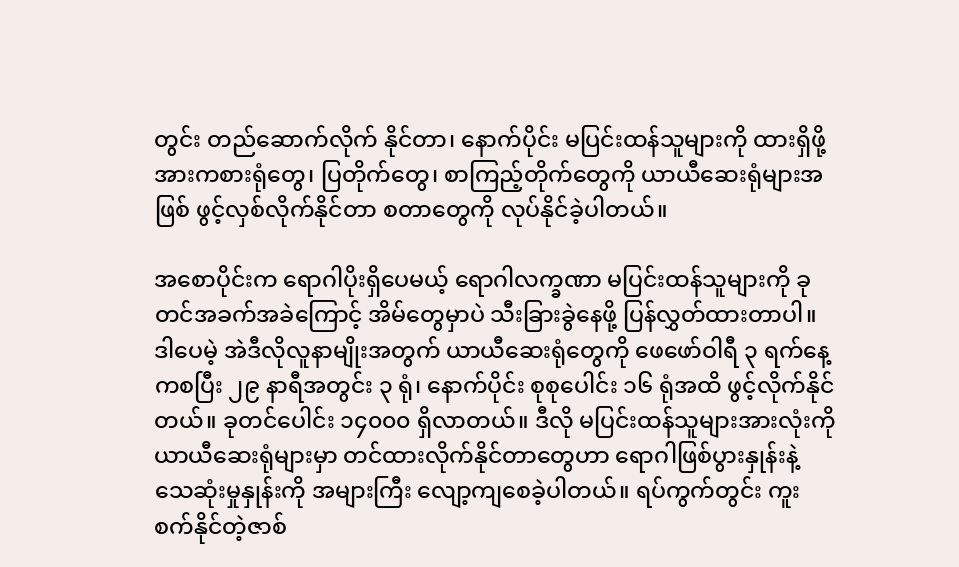တွင်း တည်ဆောက်လိုက် နိုင်တာ၊ နောက်ပိုင်း မပြင်းထန်သူများကို ထားရှိဖို့ အားကစားရုံတွေ၊ ပြတိုက်တွေ၊ စာကြည့်တိုက်တွေကို ယာယီဆေးရုံများအဖြစ် ဖွင့်လှစ်လိုက်နိုင်တာ စတာတွေကို လုပ်နိုင်ခဲ့ပါတယ်။

အစောပိုင်းက ရောဂါပိုးရှိပေမယ့် ရောဂါလက္ခဏာ မပြင်းထန်သူများကို ခုတင်အခက်အခဲကြောင့် အိမ်တွေမှာပဲ သီးခြားခွဲနေဖို့ ပြန်လွှတ်ထားတာပါ။ ဒါပေမဲ့ အဲဒီလိုလူနာမျိုးအတွက် ယာယီဆေးရုံတွေကို ဖေဖော်ဝါရီ ၃ ရက်နေ့ကစပြီး ၂၉ နာရီအတွင်း ၃ ရုံ၊ နောက်ပိုင်း စုစုပေါင်း ၁၆ ရုံအထိ ဖွင့်လိုက်နိုင်တယ်။ ခုတင်ပေါင်း ၁၄၀၀၀ ရှိလာတယ်။ ဒီလို မပြင်းထန်သူများအားလုံးကို ယာယီဆေးရုံများမှာ တင်ထားလိုက်နိုင်တာတွေဟာ ရောဂါဖြစ်ပွားနှုန်းနဲ့ သေဆုံးမှုနှုန်းကို အများကြီး လျော့ကျစေခဲ့ပါတယ်။ ရပ်ကွက်တွင်း ကူးစက်နိုင်တဲ့ဇာစ်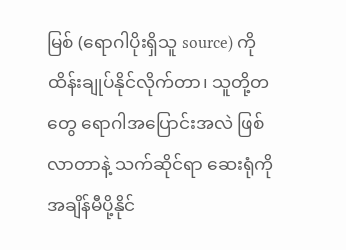မြစ် (ရောဂါပိုးရှိသူ source) ကို ထိန်းချုပ်နိုင်လိုက်တာ၊ သူတို့တတွေ ရောဂါအပြောင်းအလဲ ဖြစ်လာတာနဲ့ သက်ဆိုင်ရာ ဆေးရုံကို အချိန်မီပို့နိုင်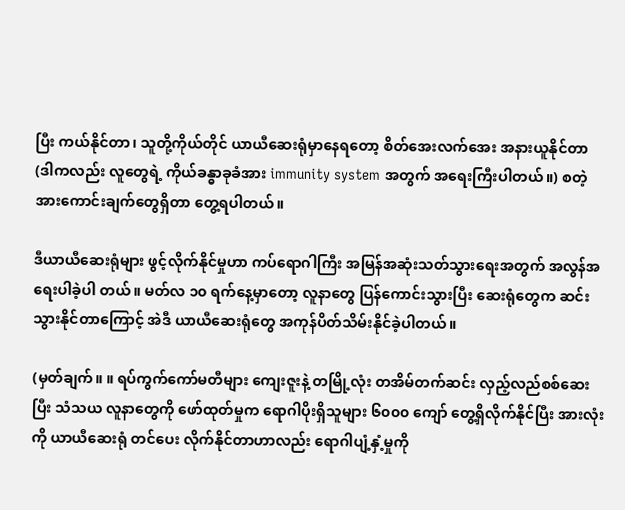ပြီး ကယ်နိုင်တာ၊ သူတို့ကိုယ်တိုင် ယာယီဆေးရုံမှာနေရတော့ စိတ်အေးလက်အေး အနားယူနိုင်တာ (ဒါကလည်း လူတွေရဲ့ ကိုယ်ခန္ဓာခုခံအား immunity system အတွက် အရေးကြီးပါတယ်။) စတဲ့ အားကောင်းချက်တွေရှိတာ တွေ့ရပါတယ်။

ဒီယာယီဆေးရုံများ ဖွင့်လိုက်နိုင်မှုဟာ ကပ်ရောဂါကြီး အမြန်အဆုံးသတ်သွားရေးအတွက် အလွန်အရေးပါခဲ့ပါ တယ်။ မတ်လ ၁၀ ရက်နေ့မှာတော့ လူနာတွေ ပြန်ကောင်းသွားပြီး ဆေးရုံတွေက ဆင်းသွားနိုင်တာကြောင့် အဲဒီ ယာယီဆေးရုံတွေ အကုန်ပိတ်သိမ်းနိုင်ခဲ့ပါတယ်။

(မှတ်ချက်။ ။ ရပ်ကွက်ကော်မတီများ ကျေးဇူးနဲ့ တမြို့လုံး တအိမ်တက်ဆင်း လှည့်လည်စစ်ဆေးပြီး သံသယ လူနာတွေကို ဖော်ထုတ်မှုက ရောဂါပိုးရှိသူများ ၆၀၀၀ ကျော် တွေ့ရှိလိုက်နိုင်ပြီး အားလုံးကို ယာယီဆေးရုံ တင်ပေး လိုက်နိုင်တာဟာလည်း ရောဂါပျံ့နှံ့မှုကို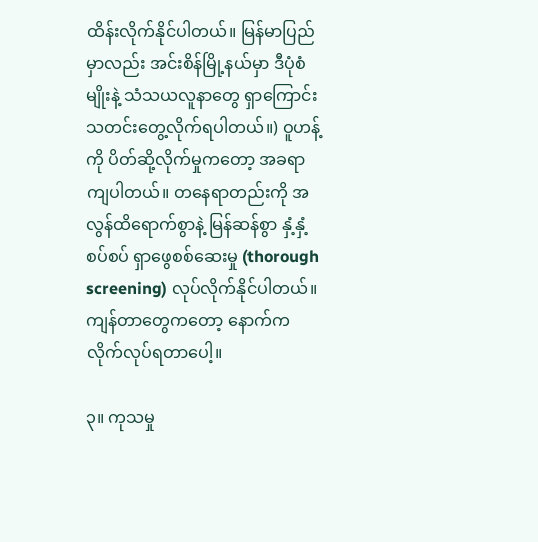ထိန်းလိုက်နိုင်ပါတယ်။ မြန်မာပြည်မှာလည်း အင်းစိန်မြို့နယ်မှာ ဒီပုံစံမျိုးနဲ့ သံသယလူနာတွေ ရှာကြောင်း သတင်းတွေ့လိုက်ရပါတယ်။) ဝူဟန့်ကို ပိတ်ဆို့လိုက်မှုကတော့ အခရာကျပါတယ်။ တနေရာတည်းကို အလွန်ထိရောက်စွာနဲ့ မြန်ဆန်စွာ နှံ့နှံ့စပ်စပ် ရှာဖွေစစ်ဆေးမှု (thorough screening) လုပ်လိုက်နိုင်ပါတယ်။ ကျန်တာတွေကတော့ နောက်က လိုက်လုပ်ရတာပေါ့။

၃။ ကုသမှု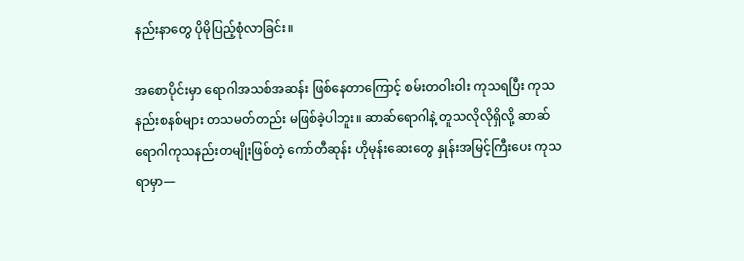နည်းနာတွေ ပိုမိုပြည့်စုံလာခြင်း။

အစောပိုင်းမှာ ရောဂါအသစ်အဆန်း ဖြစ်နေတာကြောင့် စမ်းတဝါးဝါး ကုသရပြီး ကုသနည်းစနစ်များ တသမတ်တည်း မဖြစ်ခဲ့ပါဘူး။ ဆာဆ်ရောဂါနဲ့ တူသလိုလိုရှိလို့ ဆာဆ်ရောဂါကုသနည်းတမျိုးဖြစ်တဲ့ ကော်တီဆုန်း ဟိုမုန်းဆေးတွေ နှုန်းအမြင့်ကြီးပေး ကုသရာမှာ—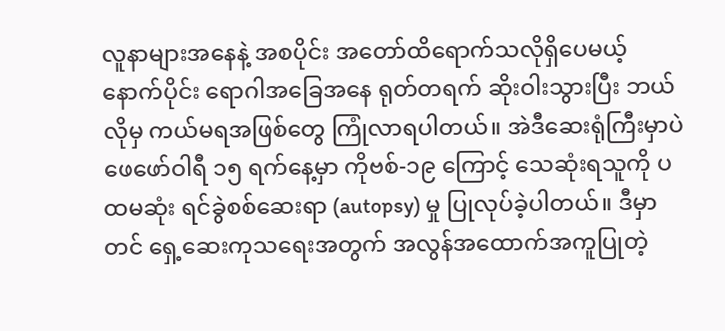လူနာများအနေနဲ့ အစပိုင်း အတော်ထိရောက်သလိုရှိပေမယ့် နောက်ပိုင်း ရောဂါအခြေအနေ ရုတ်တရက် ဆိုးဝါးသွားပြီး ဘယ်လိုမှ ကယ်မရအဖြစ်တွေ ကြုံလာရပါတယ်။ အဲဒီဆေးရုံကြီးမှာပဲ ဖေဖော်ဝါရီ ၁၅ ရက်နေ့မှာ ကိုဗစ်-၁၉ ကြောင့် သေဆုံးရသူကို ပထမဆုံး ရင်ခွဲစစ်ဆေးရာ (autopsy) မှု ပြုလုပ်ခဲ့ပါတယ်။ ဒီမှာတင် ရှေ့ဆေးကုသရေးအတွက် အလွန်အထောက်အကူပြုတဲ့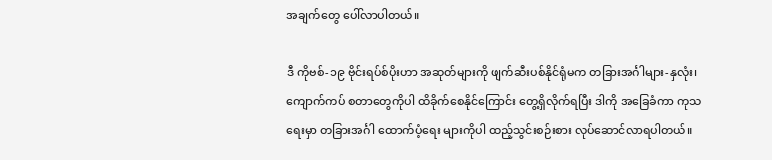အချက်တွေ ပေါ်လာပါတယ်။

ဒီ ကိုဗစ်-၁၉ ဗိုင်းရပ်စ်ပိုးဟာ အဆုတ်များကို ဖျက်ဆီးပစ်နိုင်ရုံမက တခြားအင်္ဂါများ-နှလုံး၊ ကျောက်ကပ် စတာတွေကိုပါ ထိခိုက်စေနိုင်ကြောင်း တွေ့ရှိလိုက်ရပြီး ဒါကို အခြေခံကာ ကုသရေးမှာ တခြားအင်္ဂါ ထောက်ပံ့ရေး များကိုပါ ထည့်သွင်းစဉ်းစား လုပ်ဆောင်လာရပါတယ်။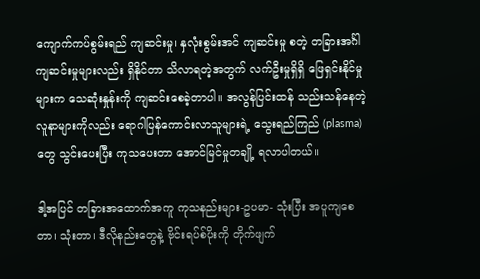ကျောက်ကပ်စွမ်းရည် ကျဆင်းမှု၊ နှလုံးစွမ်းအင် ကျဆင်းမှု စတဲ့ တခြားအင်္ဂါကျဆင်းမှုများလည်း ရှိနိုင်တာ သိလာရတဲ့အတွက် လက်ဦးမှုရှိရှိ ဖြေရှင်းနိုင်မှုများက သေဆုံးနှုန်းကို ကျဆင်းစေခဲ့တာပါ။ အလွန်ပြင်းထန် သည်းသန်နေတဲ့ လူနာများကိုလည်း ရောဂါပြန်ကောင်းလာသူများရဲ့ သွေးရည်ကြည် (plasma) တွေ သွင်းပေးပြီး ကုသပေးတာ အောင်မြင်မှုတချို့ ရလာပါတယ်။

ဒါ့အပြင် တခြားအထောက်အကူ ကုသနည်းများ-ဥပမာ- သုံးပြီး အပူကျစေတာ၊ သုံးတာ၊ ဒီလိုနည်းတွေနဲ့ ဗိုင်းရပ်စ်ပိုးကို တိုက်ဖျက်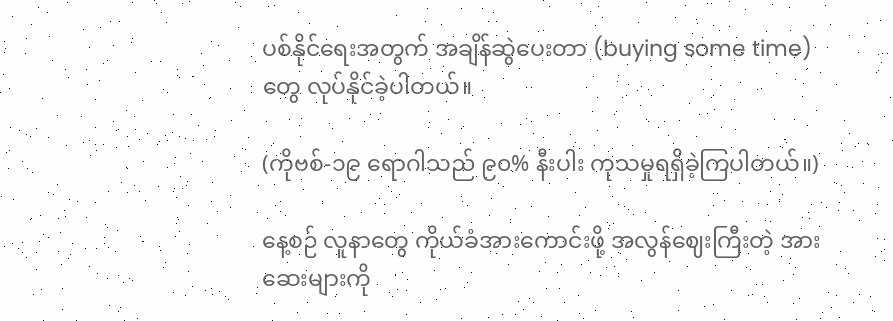ပစ်နိုင်ရေးအတွက် အချိန်ဆွဲပေးတာ (buying some time) တွေ လုပ်နိုင်ခဲ့ပါတယ်။

(ကိုဗစ်-၁၉ ရောဂါသည် ၉၀% နီးပါး ကုသမှုရရှိခဲ့ကြပါတယ်။)

နေ့စဉ် လူနာတွေ ကိုယ်ခံအားကောင်းဖို့ အလွန်ဈေးကြီးတဲ့ အားဆေးများကို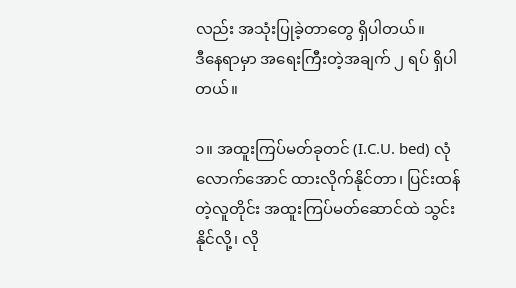လည်း အသုံးပြုခဲ့တာတွေ ရှိပါတယ်။
ဒီနေရာမှာ အရေးကြီးတဲ့အချက် ၂ ရပ် ရှိပါတယ်။

၁။ အထူးကြပ်မတ်ခုတင် (I.C.U. bed) လုံလောက်အောင် ထားလိုက်နိုင်တာ၊ ပြင်းထန်တဲ့လူတိုင်း အထူးကြပ်မတ်ဆောင်ထဲ သွင်းနိုင်လို့၊ လို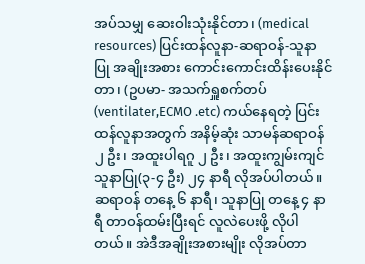အပ်သမျှ ဆေးဝါးသုံးနိုင်တာ၊ (medical resources) ပြင်းထန်လူနာ-ဆရာဝန်-သူနာပြု အချိုးအစား ကောင်းကောင်းထိန်းပေးနိုင်တာ၊ (ဥပမာ- အသက်ရှူစက်တပ် (ventilater,ECMO .etc) ကယ်နေရတဲ့ ပြင်းထန်လူနာအတွက် အနိမ့်ဆုံး သာမန်ဆရာဝန် ၂ ဦး၊ အထူးပါရဂူ ၂ ဦး၊ အထူးကျွမ်းကျင်သူနာပြု(၃-၄ ဦး) ၂၄ နာရီ လိုအပ်ပါတယ်။ ဆရာဝန် တနေ့ ၆ နာရီ၊ သူနာပြု တနေ့ ၄ နာရီ တာဝန်ထမ်းပြီးရင် လူလဲပေးဖို့ လိုပါတယ်။ အဲဒီအချိုးအစားမျိုး လိုအပ်တာ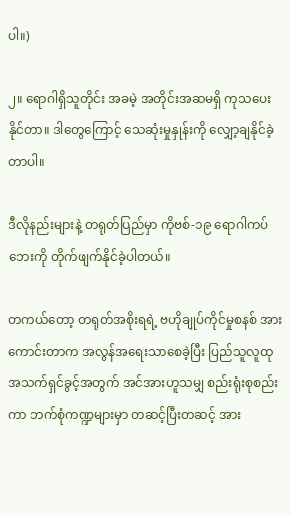ပါ။)

၂။ ရောဂါရှိသူတိုင်း အခမဲ့ အတိုင်းအဆမရှိ ကုသပေးနိုင်တာ။ ဒါတွေကြောင့် သေဆုံးမှုနှုန်းကို လျှော့ချနိုင်ခဲ့တာပါ။

ဒီလိုနည်းများနဲ့ တရုတ်ပြည်မှာ ကိုဗစ်-၁၉ ရောဂါကပ်ဘေးကို တိုက်ဖျက်နိုင်ခဲ့ပါတယ်။

တကယ်တော့ တရုတ်အစိုးရရဲ့ ဗဟိုချုပ်ကိုင်မှုစနစ် အားကောင်းတာက အလွန်အရေးသာစေခဲ့ပြီး ပြည်သူလူထု အသက်ရှင်ခွင့်အတွက် အင်အားဟူသမျှ စည်းရုံးစုစည်းကာ ဘက်စုံကဏ္ဍများမှာ တဆင့်ပြီးတဆင့် အား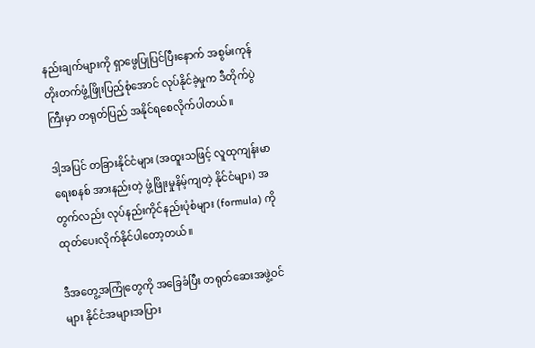နည်းချက်များကို ရှာဖွေပြုပြင်ပြီးနောက် အစွမ်းကုန် တိုးတက်ဖွံ့ဖြိုးပြည့်စုံအောင် လုပ်နိုင်ခဲ့မှုက ဒီတိုက်ပွဲကြီးမှာ တရုတ်ပြည် အနိုင်ရစေလိုက်ပါတယ်။

ဒါ့အပြင် တခြားနိုင်ငံများ (အထူးသဖြင့် လူထုကျန်းမာရေးစနစ် အားနည်းတဲ့ ဖွံ့ဖြိုးမှုနိမ့်ကျတဲ့ နိုင်ငံများ) အတွက်လည်း လုပ်နည်းကိုင်နည်းပုံစံများ (formula) ကို ထုတ်ပေးလိုက်နိုင်ပါတော့တယ်။

ဒီအတွေ့အကြုံတွေကို အခြေခံပြီး တရုတ်ဆေးအဖွဲ့ဝင်များ နိုင်ငံအများအပြား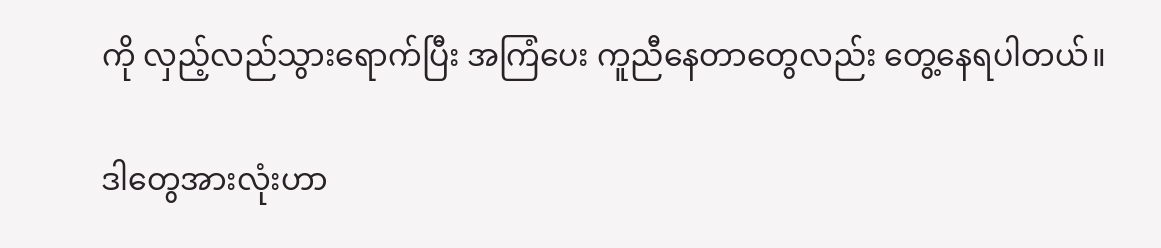ကို လှည့်လည်သွားရောက်ပြီး အကြံပေး ကူညီနေတာတွေလည်း တွေ့နေရပါတယ်။

ဒါတွေအားလုံးဟာ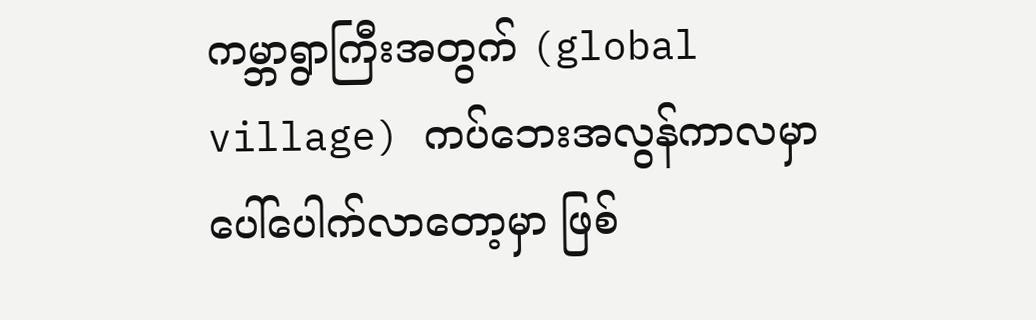ကမ္ဘာရွာကြီးအတွက် (global village) ကပ်ဘေးအလွန်ကာလမှာ ပေါ်ပေါက်လာတော့မှာ ဖြစ်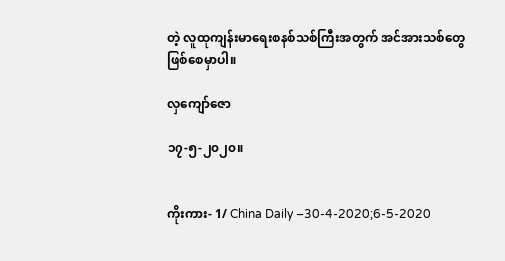တဲ့ လူထုကျန်းမာရေးစနစ်သစ်ကြီးအတွက် အင်အားသစ်တွေ ဖြစ်စေမှာပါ။

လှကျော်ဇော

၁၇-၅-၂၀၂၀။


ကိုးကား- 1/ China Daily –30-4-2020;6-5-2020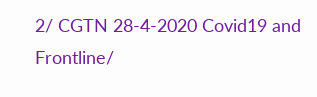2/ CGTN 28-4-2020 Covid19 and Frontline/